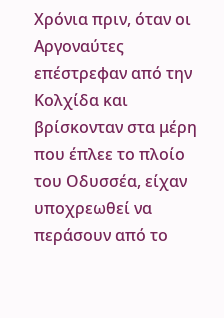Χρόνια πριν, όταν οι Αργοναύτες επέστρεφαν από την Κολχίδα και βρίσκονταν στα μέρη που έπλεε το πλοίο του Οδυσσέα, είχαν υποχρεωθεί να περάσουν από το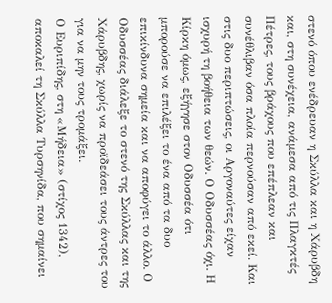στενό όπου ενέδρευαν η Σκύλλα και η Χάρυβδη και, στη συνέχεια, ανάμεσα από τις Πλαγκτές Πέτρες, τους βράχους που επέπλεαν και συνέθλιβαν όσα πλοία περνούσαν από εκεί. Και στις δυο περιπτώσεις, οι Αργοναύτες είχαν ισχυρή τη βοήθεια των θεών. Ο Οδυσσέας όχι. Η Κίρκη όμως, εξήγησε στον Οδυσσέα ότι μπορούσε να επιλέξει το ένα από τα δυο επικίνδυνα σημεία και να αποφύγει το άλλο. Ο Οδυσσέας διάλεξε το στενό της Σκύλλας και της Χάρυβδης, χωρίς να προϊδεάσει τους άντρες του για να μην τους τρομάξει.
Ο Ευριπίδης, στη «Μήδεια» (στίχος 1342), αποκαλεί τη Σκύλλα Τυρσηνίδα, που σημαίνει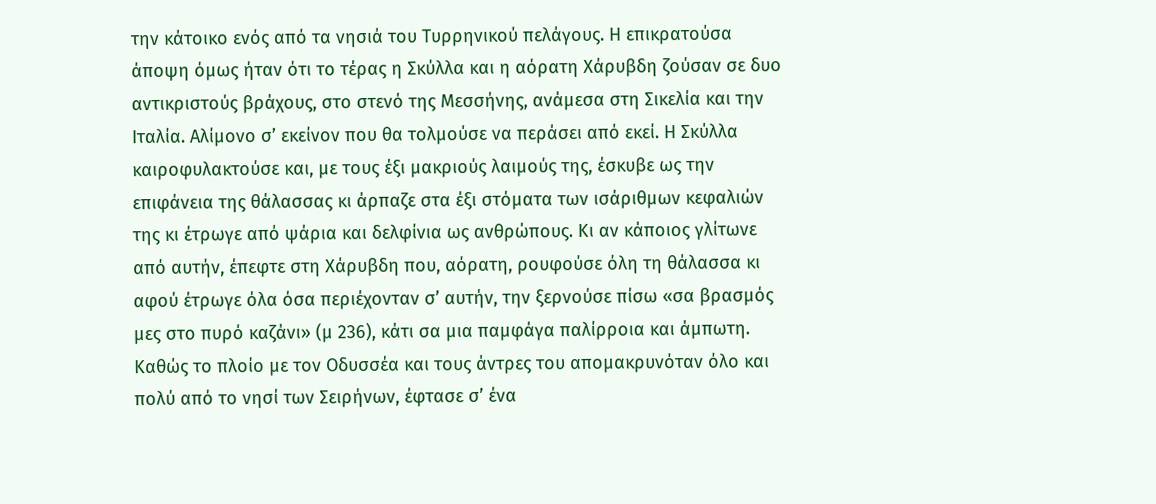την κάτοικο ενός από τα νησιά του Τυρρηνικού πελάγους. Η επικρατούσα άποψη όμως ήταν ότι το τέρας η Σκύλλα και η αόρατη Χάρυβδη ζούσαν σε δυο αντικριστούς βράχους, στο στενό της Μεσσήνης, ανάμεσα στη Σικελία και την Ιταλία. Αλίμονο σ’ εκείνον που θα τολμούσε να περάσει από εκεί. Η Σκύλλα καιροφυλακτούσε και, με τους έξι μακριούς λαιμούς της, έσκυβε ως την επιφάνεια της θάλασσας κι άρπαζε στα έξι στόματα των ισάριθμων κεφαλιών της κι έτρωγε από ψάρια και δελφίνια ως ανθρώπους. Κι αν κάποιος γλίτωνε από αυτήν, έπεφτε στη Χάρυβδη που, αόρατη, ρουφούσε όλη τη θάλασσα κι αφού έτρωγε όλα όσα περιέχονταν σ’ αυτήν, την ξερνούσε πίσω «σα βρασμός μες στο πυρό καζάνι» (μ 236), κάτι σα μια παμφάγα παλίρροια και άμπωτη.
Καθώς το πλοίο με τον Οδυσσέα και τους άντρες του απομακρυνόταν όλο και πολύ από το νησί των Σειρήνων, έφτασε σ’ ένα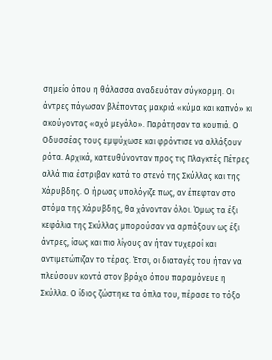σημείο όπου η θάλασσα αναδευόταν σύγκορμη. Οι άντρες πάγωσαν βλέποντας μακριά «κύμα και καπνό» κι ακούγοντας «αχό μεγάλο». Παράτησαν τα κουπιά. Ο Οδυσσέας τους εμψύχωσε και φρόντισε να αλλάξουν ρότα. Αρχικά, κατευθύνονταν προς τις Πλαγκτές Πέτρες αλλά πια έστριβαν κατά το στενό της Σκύλλας και της Χάρυβδης. Ο ήρωας υπολόγιζε πως, αν έπεφταν στο στόμα της Χάρυβδης, θα χάνονταν όλοι. Όμως τα έξι κεφάλια της Σκύλλας μπορούσαν να αρπάξουν ως έξι άντρες, ίσως και πιο λίγους αν ήταν τυχεροί και αντιμετώπιζαν το τέρας. Έτσι, οι διαταγές του ήταν να πλεύσουν κοντά στον βράχο όπου παραμόνευε η Σκύλλα. Ο ίδιος ζώστηκε τα όπλα του, πέρασε το τόξο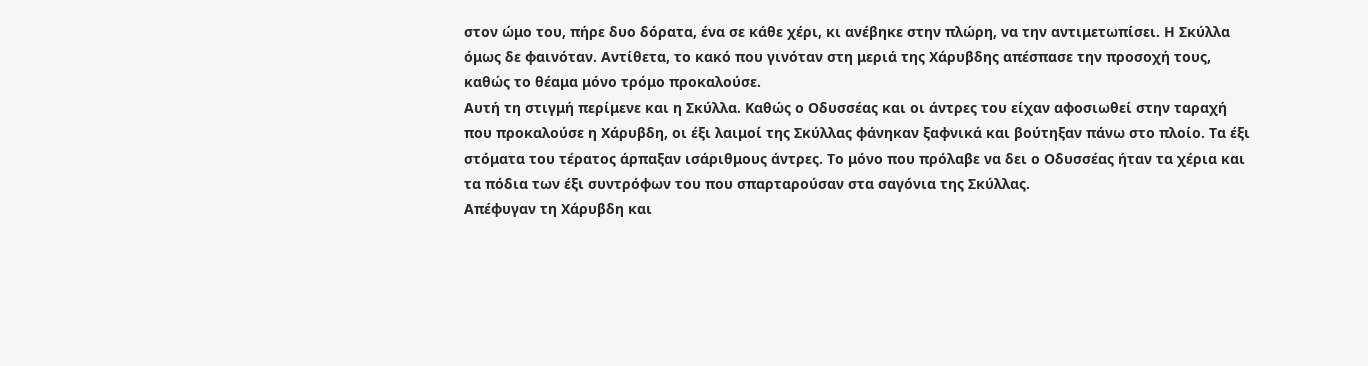στον ώμο του, πήρε δυο δόρατα, ένα σε κάθε χέρι, κι ανέβηκε στην πλώρη, να την αντιμετωπίσει. Η Σκύλλα όμως δε φαινόταν. Αντίθετα, το κακό που γινόταν στη μεριά της Χάρυβδης απέσπασε την προσοχή τους, καθώς το θέαμα μόνο τρόμο προκαλούσε.
Αυτή τη στιγμή περίμενε και η Σκύλλα. Καθώς ο Οδυσσέας και οι άντρες του είχαν αφοσιωθεί στην ταραχή που προκαλούσε η Χάρυβδη, οι έξι λαιμοί της Σκύλλας φάνηκαν ξαφνικά και βούτηξαν πάνω στο πλοίο. Τα έξι στόματα του τέρατος άρπαξαν ισάριθμους άντρες. Το μόνο που πρόλαβε να δει ο Οδυσσέας ήταν τα χέρια και τα πόδια των έξι συντρόφων του που σπαρταρούσαν στα σαγόνια της Σκύλλας.
Απέφυγαν τη Χάρυβδη και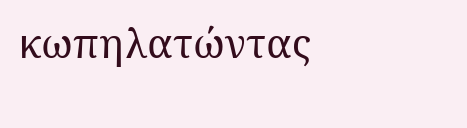κωπηλατώντας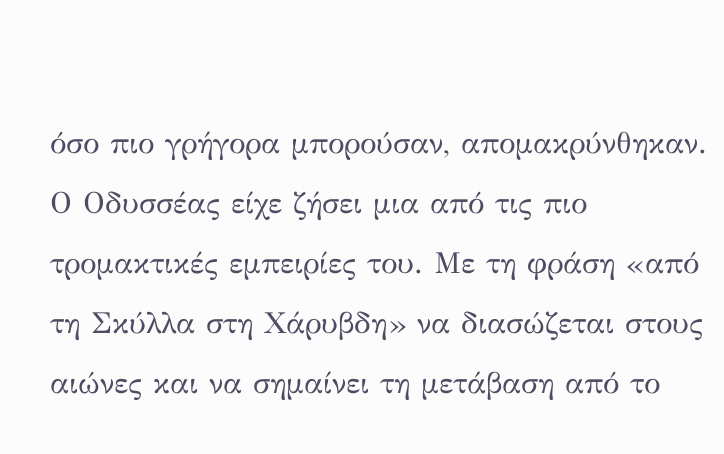όσο πιο γρήγορα μπορούσαν, απομακρύνθηκαν. Ο Οδυσσέας είχε ζήσει μια από τις πιο τρομακτικές εμπειρίες του. Με τη φράση «από τη Σκύλλα στη Χάρυβδη» να διασώζεται στους αιώνες και να σημαίνει τη μετάβαση από το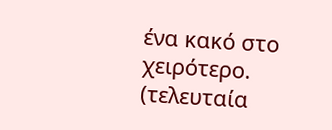ένα κακό στο χειρότερο.
(τελευταία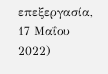επεξεργασία, 17 Μαΐου 2022)